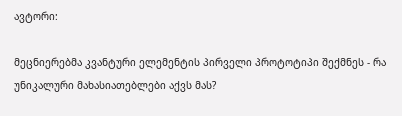ავტორი:

მეცნიერებმა კვანტური ელემენტის პირველი პროტოტიპი შექმნეს - რა უნიკალური მახასიათებლები აქვს მას?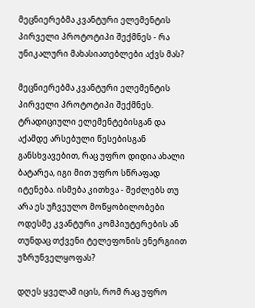მეცნიერებმა კვანტური ელემენტის პირველი პროტოტიპი შექმნეს - რა უნიკალური მახასიათებლები აქვს მას?

მეცნიერებმა კვანტური ელემენტის პირველი პროტოტიპი შექმნეს. ტრადიციული ელემენტებისგან და აქამდე არსებული წესებისგან განსხვავებით, რაც უფრო დიდია ახალი ბატარეა, იგი მით უფრო სწრაფად იტენება. ისმება კითხვა - შეძლებს თუ არა ეს უჩვეულო მოწყობილობები ოდესმე კვანტური კომპიუტერების ან თუნდაც თქვენი ტელეფონის ენერგიით უზრუნველყოფას?

დღეს ყველამ იცის, რომ რაც უფრო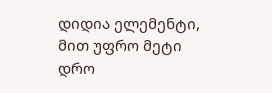დიდია ელემენტი, მით უფრო მეტი დრო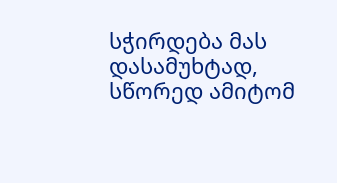სჭირდება მას დასამუხტად, სწორედ ამიტომ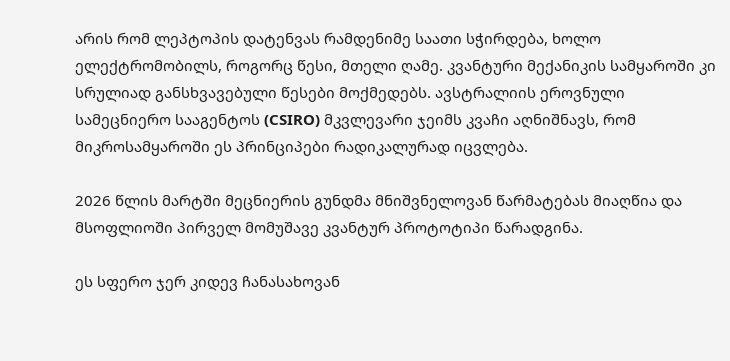არის რომ ლეპტოპის დატენვას რამდენიმე საათი სჭირდება, ხოლო ელექტრომობილს, როგორც წესი, მთელი ღამე. კვანტური მექანიკის სამყაროში კი სრულიად განსხვავებული წესები მოქმედებს. ავსტრალიის ეროვნული სამეცნიერო სააგენტოს (CSIRO) მკვლევარი ჯეიმს კვაჩი აღნიშნავს, რომ მიკროსამყაროში ეს პრინციპები რადიკალურად იცვლება.

2026 წლის მარტში მეცნიერის გუნდმა მნიშვნელოვან წარმატებას მიაღწია და მსოფლიოში პირველ მომუშავე კვანტურ პროტოტიპი წარადგინა.

ეს სფერო ჯერ კიდევ ჩანასახოვან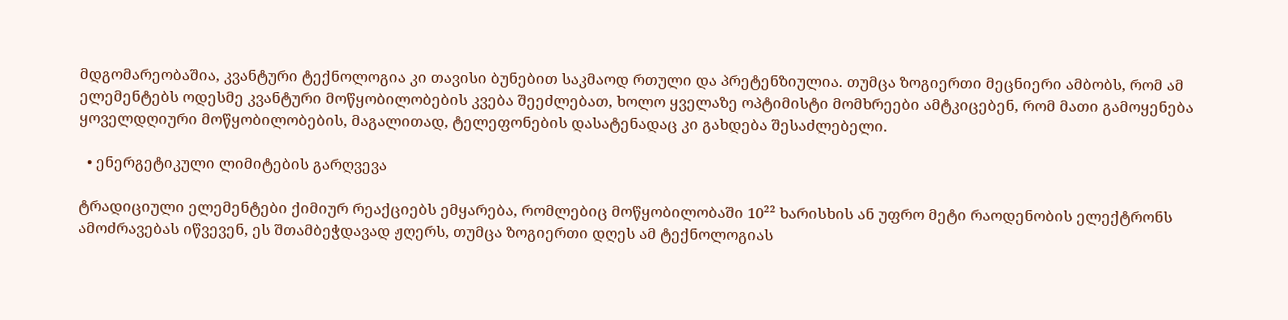მდგომარეობაშია, კვანტური ტექნოლოგია კი თავისი ბუნებით საკმაოდ რთული და პრეტენზიულია. თუმცა ზოგიერთი მეცნიერი ამბობს, რომ ამ ელემენტებს ოდესმე კვანტური მოწყობილობების კვება შეეძლებათ, ხოლო ყველაზე ოპტიმისტი მომხრეები ამტკიცებენ, რომ მათი გამოყენება ყოველდღიური მოწყობილობების, მაგალითად, ტელეფონების დასატენადაც კი გახდება შესაძლებელი.

  • ენერგეტიკული ლიმიტების გარღვევა

ტრადიციული ელემენტები ქიმიურ რეაქციებს ემყარება, რომლებიც მოწყობილობაში 10²² ხარისხის ან უფრო მეტი რაოდენობის ელექტრონს ამოძრავებას იწვევენ, ეს შთამბეჭდავად ჟღერს, თუმცა ზოგიერთი დღეს ამ ტექნოლოგიას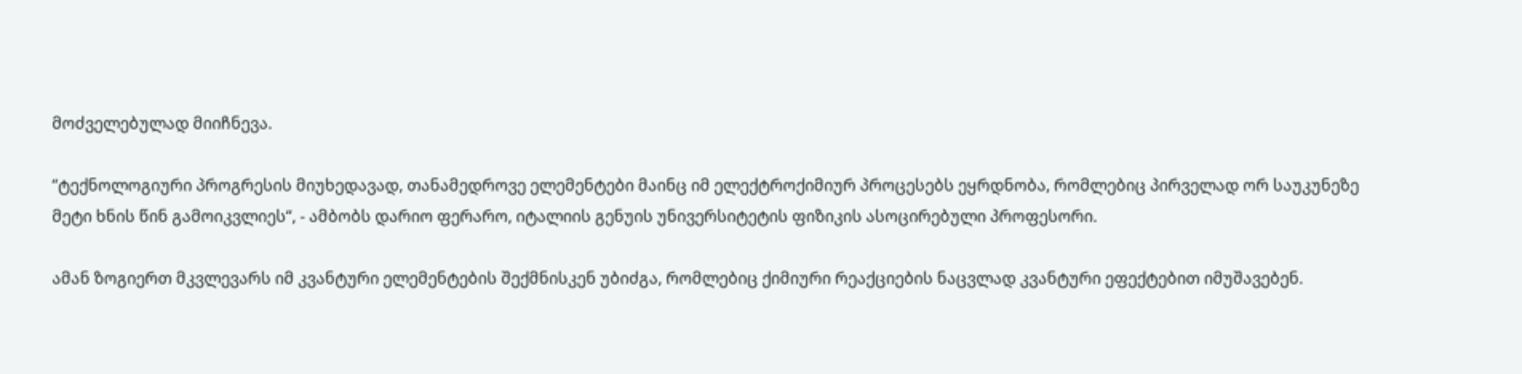მოძველებულად მიიჩნევა.

“ტექნოლოგიური პროგრესის მიუხედავად, თანამედროვე ელემენტები მაინც იმ ელექტროქიმიურ პროცესებს ეყრდნობა, რომლებიც პირველად ორ საუკუნეზე მეტი ხნის წინ გამოიკვლიეს“, - ამბობს დარიო ფერარო, იტალიის გენუის უნივერსიტეტის ფიზიკის ასოცირებული პროფესორი.

ამან ზოგიერთ მკვლევარს იმ კვანტური ელემენტების შექმნისკენ უბიძგა, რომლებიც ქიმიური რეაქციების ნაცვლად კვანტური ეფექტებით იმუშავებენ.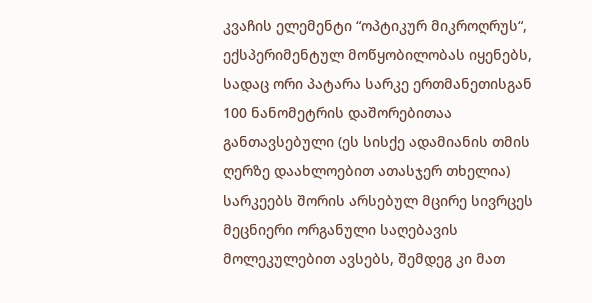კვაჩის ელემენტი “ოპტიკურ მიკროღრუს“, ექსპერიმენტულ მოწყობილობას იყენებს, სადაც ორი პატარა სარკე ერთმანეთისგან 100 ნანომეტრის დაშორებითაა განთავსებული (ეს სისქე ადამიანის თმის ღერზე დაახლოებით ათასჯერ თხელია) სარკეებს შორის არსებულ მცირე სივრცეს მეცნიერი ორგანული საღებავის მოლეკულებით ავსებს, შემდეგ კი მათ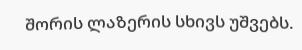შორის ლაზერის სხივს უშვებს.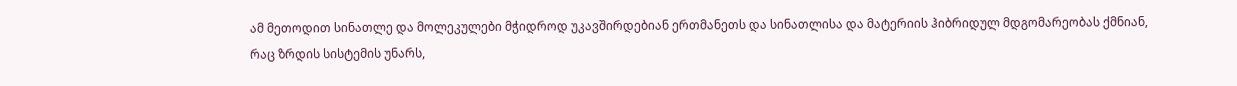ამ მეთოდით სინათლე და მოლეკულები მჭიდროდ უკავშირდებიან ერთმანეთს და სინათლისა და მატერიის ჰიბრიდულ მდგომარეობას ქმნიან, რაც ზრდის სისტემის უნარს,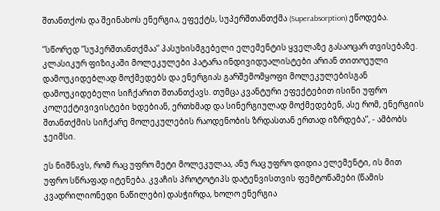შთანთქოს და შეინახოს ენერგია, ეფექტს, სუპერშთანთქმა (Superabsorption) ეწოდება.

“სწორედ “სუპერშთანთქმაა“ პასუხისმგებელი ელემენტის ყველაზე გასაოცარ თვისებაზე. კლასიკურ ფიზიკაში მოლეკულები პატარა ინდივიდუალისტები არიან თითოეული დამოუკიდებლად მოქმედებს და ენერგიას გარშემომყოფი მოლეკულებისგან დამოუკიდებელი სიჩქარით შთანთქავს. თუმცა კვანტური ეფექტებით ისინი უფრო კოლექტივივისტები ხდებიან, ერთხმად და სინერგიულად მოქმედებენ, ასე რომ, ენერგიის შთანთქმის სიჩქარე მოლეკულების რაოდენობის ზრდასთან ერთად იზრდება“, - ამბობს ჯეიმსი.

ეს ნიშნავს, რომ რაც უფრო მეტი მოლეკულაა, ანუ რაც უფრო დიდია ელემენტი, ის მით უფრო სწრაფად იტენება. კვაჩის პროტოტიპს დატენვისთვის ფემტოწამები (წამის კვადრილიონედი ნაწილები) დასჭირდა, ხოლო ენერგია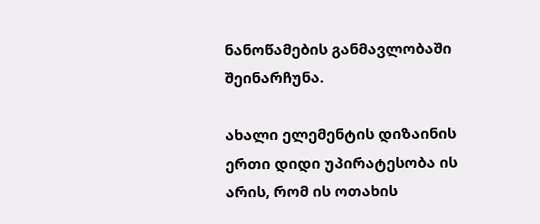ნანოწამების განმავლობაში შეინარჩუნა.

ახალი ელემენტის დიზაინის ერთი დიდი უპირატესობა ის არის, რომ ის ოთახის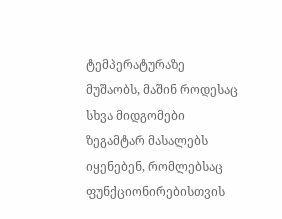ტემპერატურაზე მუშაობს, მაშინ როდესაც სხვა მიდგომები ზეგამტარ მასალებს იყენებენ, რომლებსაც ფუნქციონირებისთვის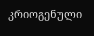კრიოგენული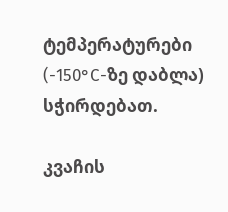ტემპერატურები (-150°C-ზე დაბლა) სჭირდებათ.

კვაჩის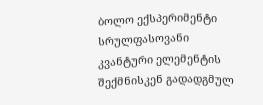ბოლო ექსპერიმენტი სრულფასოვანი კვანტური ელემენტის შექმნისკენ გადადგმულ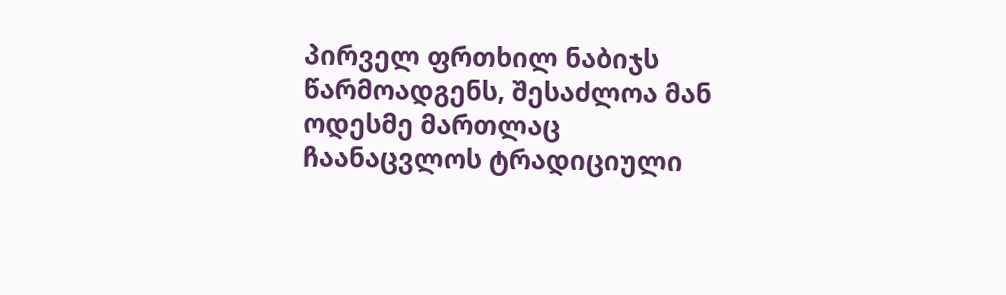პირველ ფრთხილ ნაბიჯს წარმოადგენს, შესაძლოა მან ოდესმე მართლაც ჩაანაცვლოს ტრადიციული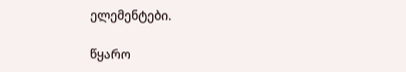ელემენტები.

წყარო